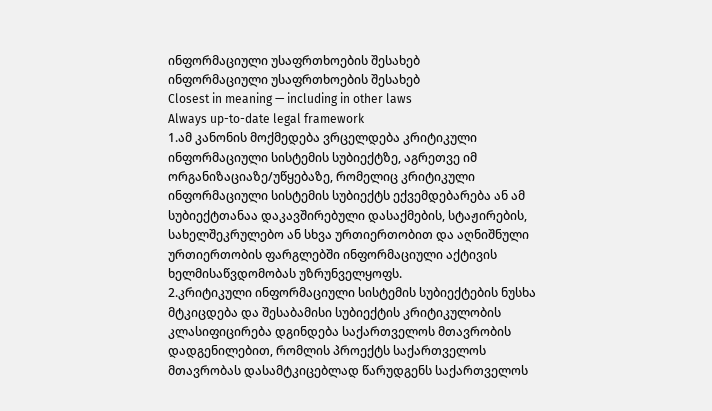ინფორმაციული უსაფრთხოების შესახებ
ინფორმაციული უსაფრთხოების შესახებ
Closest in meaning — including in other laws
Always up-to-date legal framework
1.ამ კანონის მოქმედება ვრცელდება კრიტიკული ინფორმაციული სისტემის სუბიექტზე, აგრეთვე იმ ორგანიზაციაზე/უწყებაზე, რომელიც კრიტიკული ინფორმაციული სისტემის სუბიექტს ექვემდებარება ან ამ სუბიექტთანაა დაკავშირებული დასაქმების, სტაჟირების, სახელშეკრულებო ან სხვა ურთიერთობით და აღნიშნული ურთიერთობის ფარგლებში ინფორმაციული აქტივის ხელმისაწვდომობას უზრუნველყოფს.
2.კრიტიკული ინფორმაციული სისტემის სუბიექტების ნუსხა მტკიცდება და შესაბამისი სუბიექტის კრიტიკულობის კლასიფიცირება დგინდება საქართველოს მთავრობის დადგენილებით, რომლის პროექტს საქართველოს მთავრობას დასამტკიცებლად წარუდგენს საქართველოს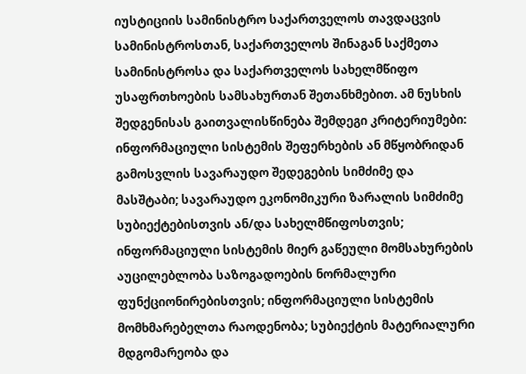იუსტიციის სამინისტრო საქართველოს თავდაცვის სამინისტროსთან, საქართველოს შინაგან საქმეთა სამინისტროსა და საქართველოს სახელმწიფო უსაფრთხოების სამსახურთან შეთანხმებით. ამ ნუსხის შედგენისას გაითვალისწინება შემდეგი კრიტერიუმები: ინფორმაციული სისტემის შეფერხების ან მწყობრიდან გამოსვლის სავარაუდო შედეგების სიმძიმე და მასშტაბი; სავარაუდო ეკონომიკური ზარალის სიმძიმე სუბიექტებისთვის ან/და სახელმწიფოსთვის; ინფორმაციული სისტემის მიერ გაწეული მომსახურების აუცილებლობა საზოგადოების ნორმალური ფუნქციონირებისთვის; ინფორმაციული სისტემის მომხმარებელთა რაოდენობა; სუბიექტის მატერიალური მდგომარეობა და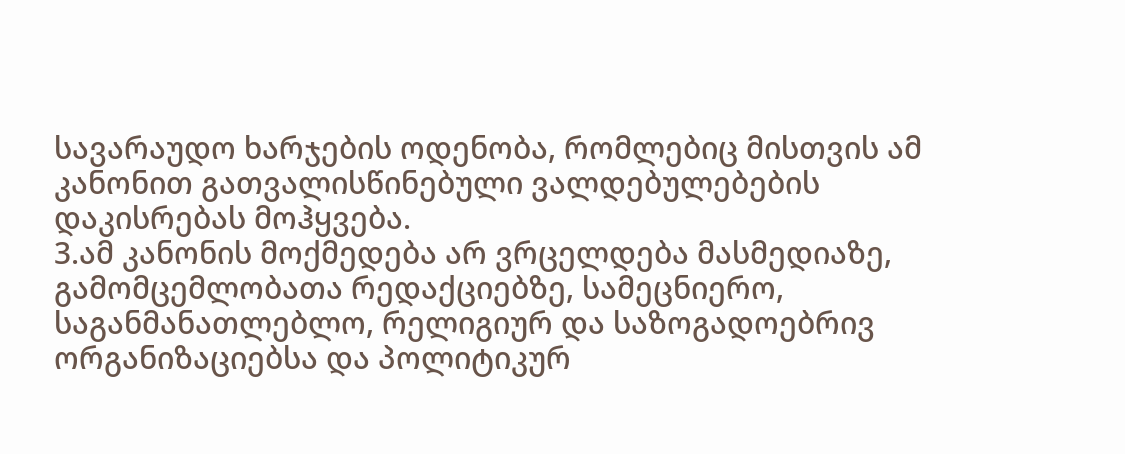სავარაუდო ხარჯების ოდენობა, რომლებიც მისთვის ამ კანონით გათვალისწინებული ვალდებულებების დაკისრებას მოჰყვება.
3.ამ კანონის მოქმედება არ ვრცელდება მასმედიაზე, გამომცემლობათა რედაქციებზე, სამეცნიერო, საგანმანათლებლო, რელიგიურ და საზოგადოებრივ ორგანიზაციებსა და პოლიტიკურ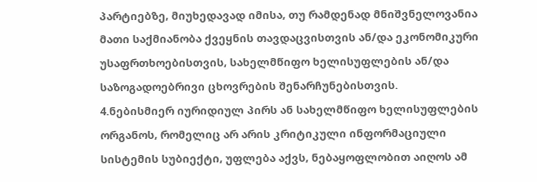პარტიებზე, მიუხედავად იმისა, თუ რამდენად მნიშვნელოვანია მათი საქმიანობა ქვეყნის თავდაცვისთვის ან/და ეკონომიკური უსაფრთხოებისთვის, სახელმწიფო ხელისუფლების ან/და საზოგადოებრივი ცხოვრების შენარჩუნებისთვის.
4.ნებისმიერ იურიდიულ პირს ან სახელმწიფო ხელისუფლების ორგანოს, რომელიც არ არის კრიტიკული ინფორმაციული სისტემის სუბიექტი, უფლება აქვს, ნებაყოფლობით აიღოს ამ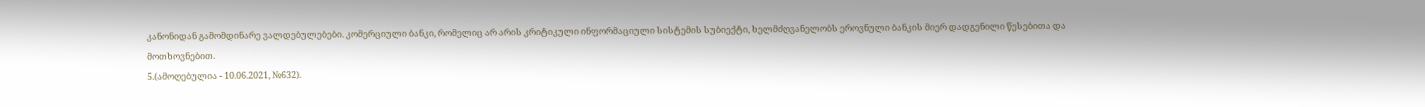კანონიდან გამომდინარე ვალდებულებები. კომერციული ბანკი, რომელიც არ არის კრიტიკული ინფორმაციული სისტემის სუბიექტი, ხელმძღვანელობს ეროვნული ბანკის მიერ დადგენილი წესებითა და მოთხოვნებით.
5.(ამოღებულია - 10.06.2021, №632).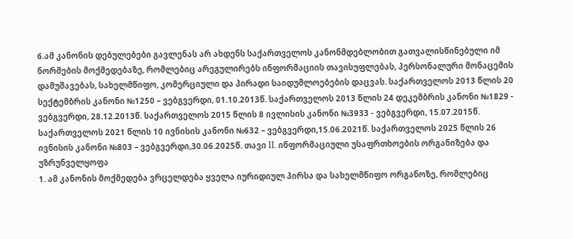6.ამ კანონის დებულებები გავლენას არ ახდენს საქართველოს კანონმდებლობით გათვალისწინებული იმ ნორმების მოქმედებაზე, რომლებიც არეგულირებს ინფორმაციის თავისუფლებას, პერსონალური მონაცემის დამუშავებას, სახელმწიფო, კომერციული და პირადი საიდუმლოებების დაცვას. საქართველოს 2013 წლის 20 სექტემბრის კანონი №1250 – ვებგვერდი, 01.10.2013წ. საქართველოს 2013 წლის 24 დეკემბრის კანონი №1829 - ვებგვერდი, 28.12.2013წ. საქართველოს 2015 წლის 8 ივლისის კანონი №3933 - ვებგვერდი, 15.07.2015წ. საქართველოს 2021 წლის 10 ივნისის კანონი №632 – ვებგვერდი,15.06.2021წ. საქართველოს 2025 წლის 26 ივნისის კანონი №803 – ვებგვერდი,30.06.2025წ. თავი II. ინფორმაციული უსაფრთხოების ორგანიზება და უზრუნველყოფა
1. ამ კანონის მოქმედება ვრცელდება ყველა იურიდიულ პირსა და სახელმწიფო ორგანოზე, რომლებიც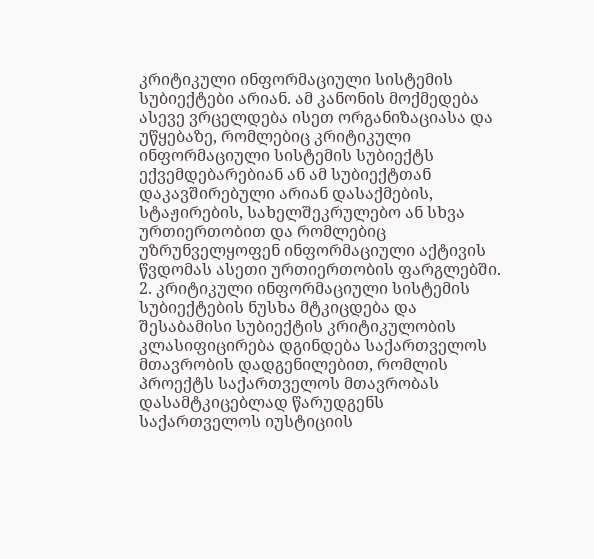კრიტიკული ინფორმაციული სისტემის სუბიექტები არიან. ამ კანონის მოქმედება ასევე ვრცელდება ისეთ ორგანიზაციასა და უწყებაზე, რომლებიც კრიტიკული ინფორმაციული სისტემის სუბიექტს ექვემდებარებიან ან ამ სუბიექტთან დაკავშირებული არიან დასაქმების, სტაჟირების, სახელშეკრულებო ან სხვა ურთიერთობით და რომლებიც უზრუნველყოფენ ინფორმაციული აქტივის წვდომას ასეთი ურთიერთობის ფარგლებში. 2. კრიტიკული ინფორმაციული სისტემის სუბიექტების ნუსხა მტკიცდება და შესაბამისი სუბიექტის კრიტიკულობის კლასიფიცირება დგინდება საქართველოს მთავრობის დადგენილებით, რომლის პროექტს საქართველოს მთავრობას დასამტკიცებლად წარუდგენს საქართველოს იუსტიციის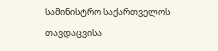სამინისტრო საქართველოს თავდაცვისა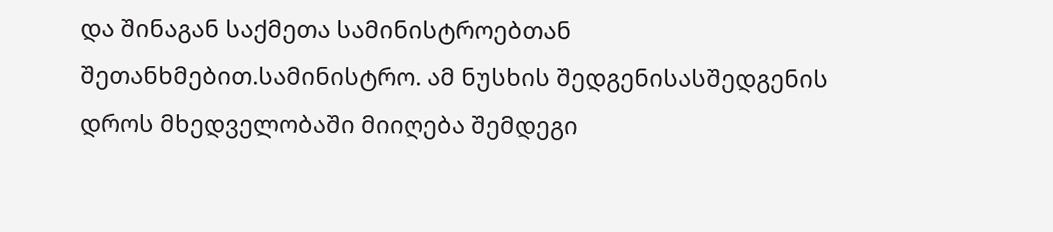და შინაგან საქმეთა სამინისტროებთან შეთანხმებით.სამინისტრო. ამ ნუსხის შედგენისასშედგენის დროს მხედველობაში მიიღება შემდეგი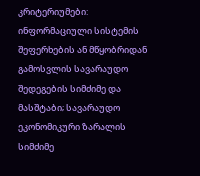კრიტერიუმები: ინფორმაციული სისტემის შეფერხების ან მწყობრიდან გამოსვლის სავარაუდო შედეგების სიმძიმე და მასშტაბი; სავარაუდო ეკონომიკური ზარალის სიმძიმე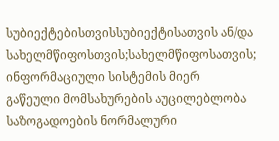სუბიექტებისთვისსუბიექტისათვის ან/და სახელმწიფოსთვის;სახელმწიფოსათვის; ინფორმაციული სისტემის მიერ გაწეული მომსახურების აუცილებლობა საზოგადოების ნორმალური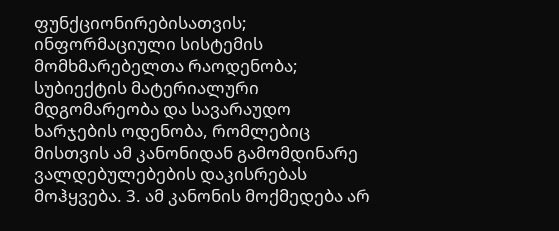ფუნქციონირებისათვის; ინფორმაციული სისტემის მომხმარებელთა რაოდენობა; სუბიექტის მატერიალური მდგომარეობა და სავარაუდო ხარჯების ოდენობა, რომლებიც მისთვის ამ კანონიდან გამომდინარე ვალდებულებების დაკისრებას მოჰყვება. 3. ამ კანონის მოქმედება არ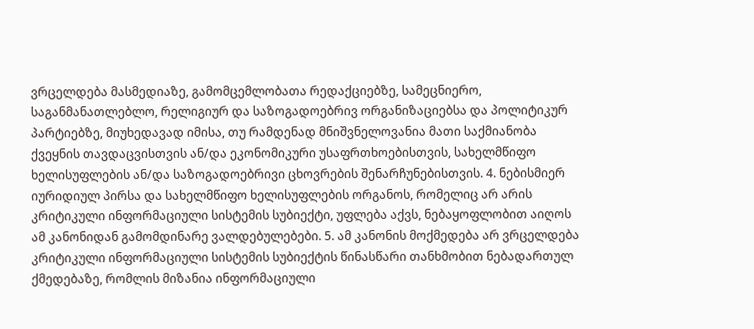ვრცელდება მასმედიაზე, გამომცემლობათა რედაქციებზე, სამეცნიერო, საგანმანათლებლო, რელიგიურ და საზოგადოებრივ ორგანიზაციებსა და პოლიტიკურ პარტიებზე, მიუხედავად იმისა, თუ რამდენად მნიშვნელოვანია მათი საქმიანობა ქვეყნის თავდაცვისთვის ან/და ეკონომიკური უსაფრთხოებისთვის, სახელმწიფო ხელისუფლების ან/და საზოგადოებრივი ცხოვრების შენარჩუნებისთვის. 4. ნებისმიერ იურიდიულ პირსა და სახელმწიფო ხელისუფლების ორგანოს, რომელიც არ არის კრიტიკული ინფორმაციული სისტემის სუბიექტი, უფლება აქვს, ნებაყოფლობით აიღოს ამ კანონიდან გამომდინარე ვალდებულებები. 5. ამ კანონის მოქმედება არ ვრცელდება კრიტიკული ინფორმაციული სისტემის სუბიექტის წინასწარი თანხმობით ნებადართულ ქმედებაზე, რომლის მიზანია ინფორმაციული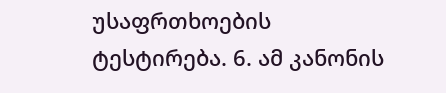უსაფრთხოების ტესტირება. 6. ამ კანონის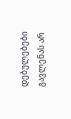დებულებები გავლენას არ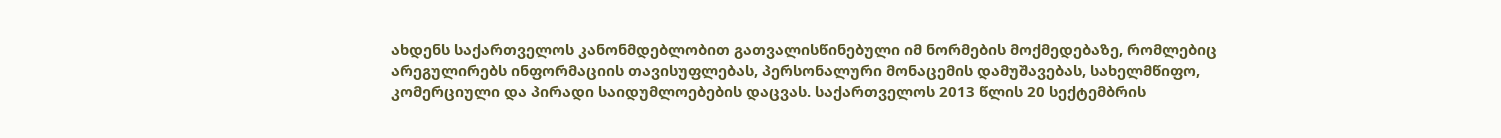ახდენს საქართველოს კანონმდებლობით გათვალისწინებული იმ ნორმების მოქმედებაზე, რომლებიც არეგულირებს ინფორმაციის თავისუფლებას, პერსონალური მონაცემის დამუშავებას, სახელმწიფო, კომერციული და პირადი საიდუმლოებების დაცვას. საქართველოს 2013 წლის 20 სექტემბრის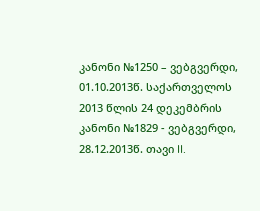კანონი №1250 – ვებგვერდი, 01.10.2013წ. საქართველოს 2013 წლის 24 დეკემბრის კანონი №1829 - ვებგვერდი, 28.12.2013წ. თავი II.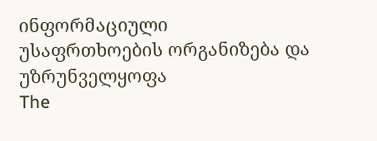ინფორმაციული უსაფრთხოების ორგანიზება და უზრუნველყოფა
The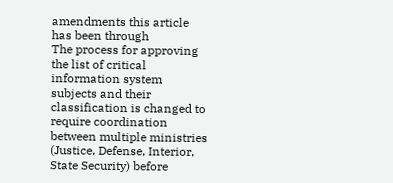amendments this article has been through
The process for approving the list of critical information system subjects and their classification is changed to require coordination between multiple ministries (Justice, Defense, Interior, State Security) before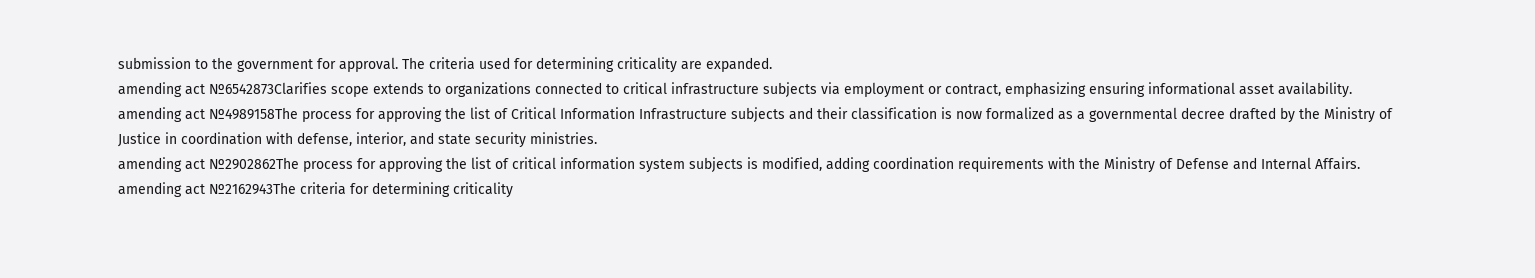submission to the government for approval. The criteria used for determining criticality are expanded.
amending act №6542873Clarifies scope extends to organizations connected to critical infrastructure subjects via employment or contract, emphasizing ensuring informational asset availability.
amending act №4989158The process for approving the list of Critical Information Infrastructure subjects and their classification is now formalized as a governmental decree drafted by the Ministry of Justice in coordination with defense, interior, and state security ministries.
amending act №2902862The process for approving the list of critical information system subjects is modified, adding coordination requirements with the Ministry of Defense and Internal Affairs.
amending act №2162943The criteria for determining criticality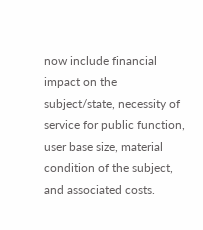now include financial impact on the subject/state, necessity of service for public function, user base size, material condition of the subject, and associated costs.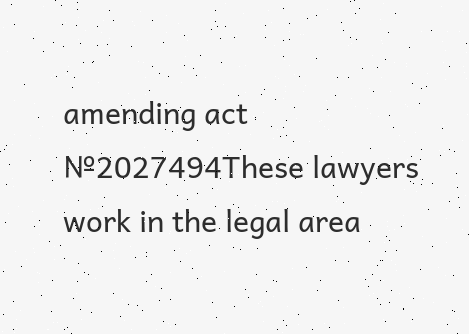amending act №2027494These lawyers work in the legal area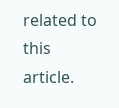related to this article.